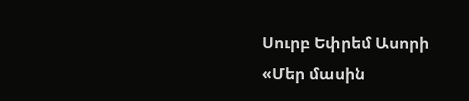Սուրբ Եփրեմ Ասորի
«Մեր մասին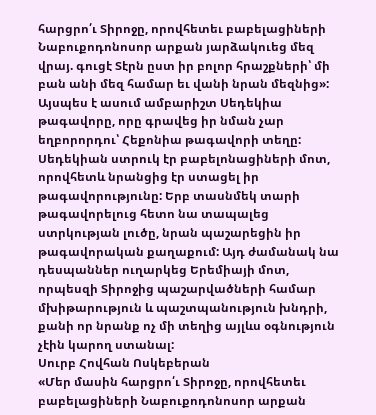հարցրո՛ւ Տիրոջը, որովհետեւ բաբելացիների Նաբուքոդոնոսոր արքան յարձակուեց մեզ վրայ. գուցէ Տէրն ըստ իր բոլոր հրաշքների՝ մի բան անի մեզ համար եւ վանի նրան մեզնից»:
Այսպես է ասում ամբարիշտ Սեդեկիա թագավորը, որը գրավեց իր նման չար եղբորորդու՝ Հեքոնիա թագավորի տեղը: Սեդեկիան ստրուկ էր բաբելոնացիների մոտ, որովհետև նրանցից էր ստացել իր թագավորությունը: Երբ տասնմեկ տարի թագավորելուց հետո նա տապալեց ստրկության լուծը, նրան պաշարեցին իր թագավորական քաղաքում: Այդ ժամանակ նա դեսպաններ ուղարկեց Երեմիայի մոտ, որպեսզի Տիրոջից պաշարվածների համար մխիթարություն և պաշտպանություն խնդրի, քանի որ նրանք ոչ մի տեղից այլևս օգնություն չէին կարող ստանալ:
Սուրբ Հովհան Ոսկեբերան
«Մեր մասին հարցրո՛ւ Տիրոջը, որովհետեւ բաբելացիների Նաբուքոդոնոսոր արքան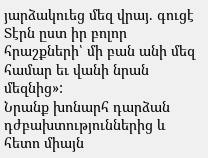յարձակուեց մեզ վրայ. գուցէ Տէրն ըստ իր բոլոր հրաշքների՝ մի բան անի մեզ համար եւ վանի նրան մեզնից»:
Նրանք խոնարհ դարձան դժբախտություններից և հետո միայն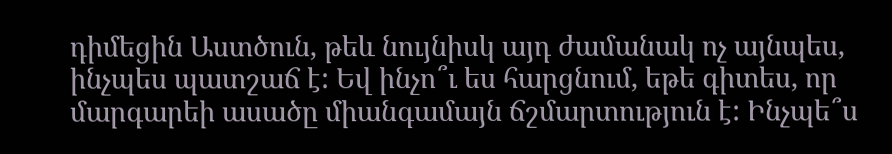դիմեցին Աստծուն, թեև նույնիսկ այդ ժամանակ ոչ այնպես, ինչպես պատշաճ է: Եվ ինչո՞ւ ես հարցնում, եթե գիտես, որ մարգարեի ասածը միանգամայն ճշմարտություն է: Ինչպե՞ս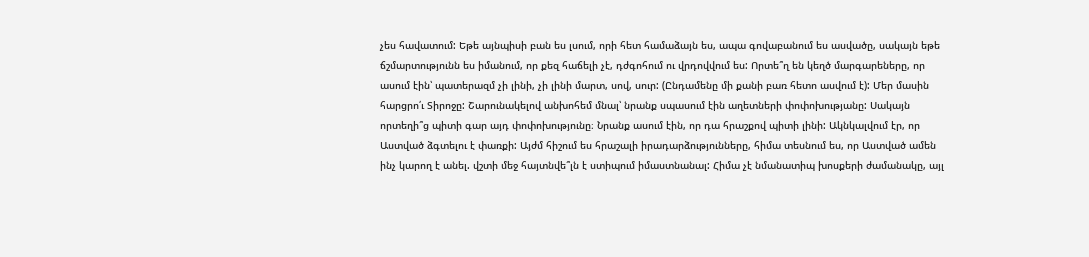չես հավատում: Եթե այնպիսի բան ես լսում, որի հետ համաձայն ես, ապա գովաբանում ես ասվածը, սակայն եթե ճշմարտությունն ես իմանում, որ քեզ հաճելի չէ, դժգոհում ու վրդովվում ես: Որտե՞ղ են կեղծ մարգարեները, որ ասում էին՝ պատերազմ չի լինի, չի լինի մարտ, սով, սուր: (Ընդամենը մի քանի բառ հետո ասվում է): Մեր մասին հարցրո՛ւ Տիրոջը: Շարունակելով անխոհեմ մնալ՝ նրանք սպասում էին աղետների փոփոխությանը: Սակայն որտեղի՞ց պիտի գար այդ փոփոխությունը։ Նրանք ասում էին, որ դա հրաշքով պիտի լինի: Ակնկալվում էր, որ Աստված ձգտելու է փառքի: Այժմ հիշում ես հրաշալի իրադարձությունները, հիմա տեսնում ես, որ Աստված ամեն ինչ կարող է անել. վշտի մեջ հայտնվե՞լն է ստիպում իմաստնանալ: Հիմա չէ նմանատիպ խոսքերի ժամանակը, այլ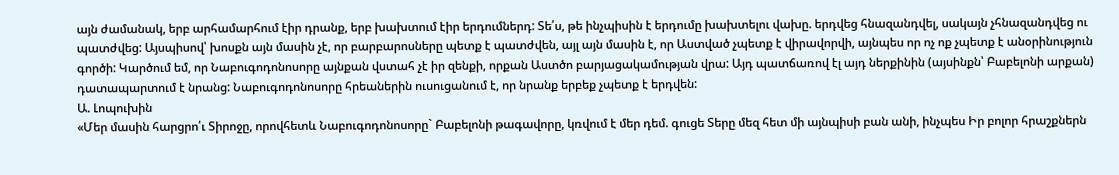այն ժամանակ, երբ արհամարհում էիր դրանք, երբ խախտում էիր երդումներդ: Տե՛ս, թե ինչպիսին է երդումը խախտելու վախը. երդվեց հնազանդվել, սակայն չհնազանդվեց ու պատժվեց: Այսպիսով՝ խոսքն այն մասին չէ, որ բարբարոսները պետք է պատժվեն, այլ այն մասին է, որ Աստված չպետք է վիրավորվի, այնպես որ ոչ ոք չպետք է անօրինություն գործի: Կարծում եմ, որ Նաբուգոդոնոսորը այնքան վստահ չէ իր զենքի, որքան Աստծո բարյացակամության վրա: Այդ պատճառով էլ այդ ներքինին (այսինքն՝ Բաբելոնի արքան) դատապարտում է նրանց: Նաբուգոդոնոսորը հրեաներին ուսուցանում է, որ նրանք երբեք չպետք է երդվեն:
Ա. Լոպուխին
«Մեր մասին հարցրո՛ւ Տիրոջը, որովհետև Նաբուգոդոնոսորը` Բաբելոնի թագավորը, կռվում է մեր դեմ. գուցե Տերը մեզ հետ մի այնպիսի բան անի, ինչպես Իր բոլոր հրաշքներն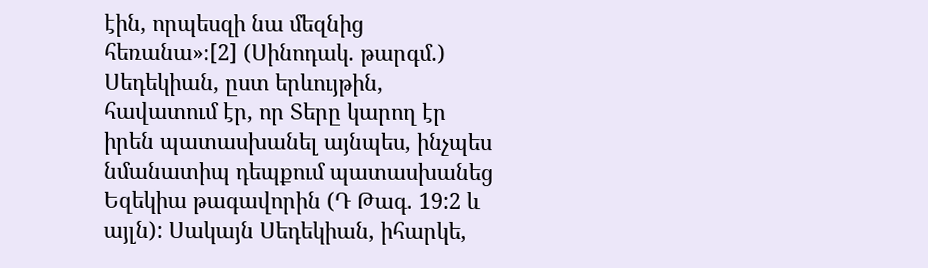էին, որպեսզի նա մեզնից հեռանա»։[2] (Սինոդակ. թարգմ.)
Սեդեկիան, ըստ երևույթին, հավատում էր, որ Տերը կարող էր իրեն պատասխանել այնպես, ինչպես նմանատիպ դեպքում պատասխանեց Եզեկիա թագավորին (Դ Թագ. 19:2 և այլն): Սակայն Սեդեկիան, իհարկե,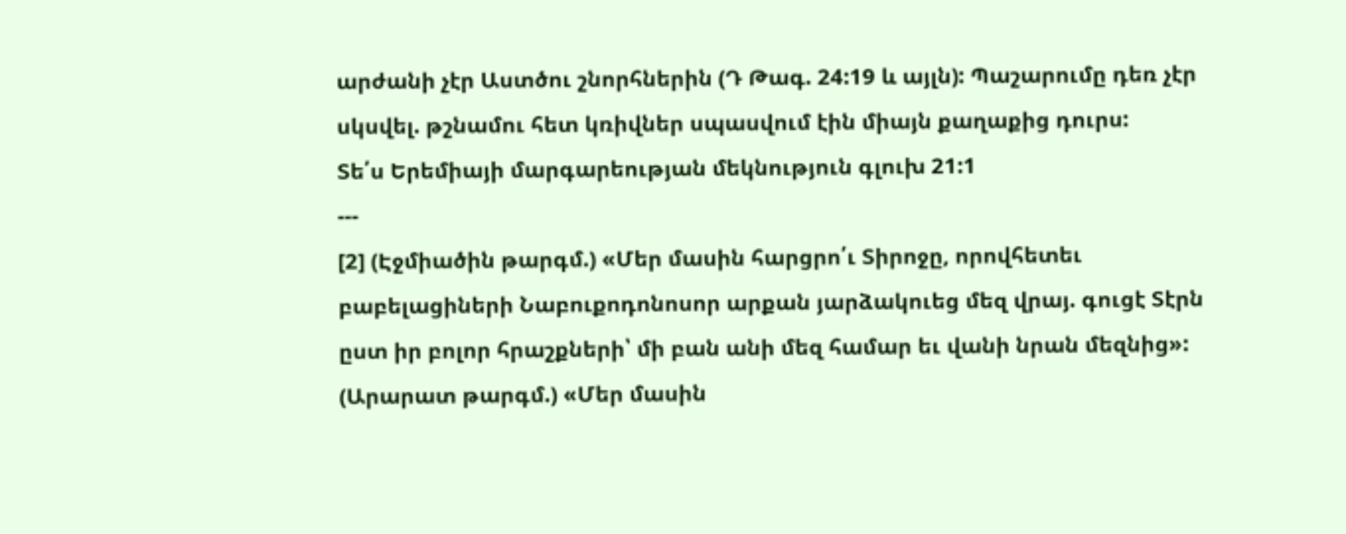արժանի չէր Աստծու շնորհներին (Դ Թագ. 24:19 և այլն): Պաշարումը դեռ չէր սկսվել. թշնամու հետ կռիվներ սպասվում էին միայն քաղաքից դուրս:
Տե՛ս Երեմիայի մարգարեության մեկնություն գլուխ 21:1
---
[2] (Էջմիածին թարգմ.) «Մեր մասին հարցրո՛ւ Տիրոջը, որովհետեւ բաբելացիների Նաբուքոդոնոսոր արքան յարձակուեց մեզ վրայ. գուցէ Տէրն ըստ իր բոլոր հրաշքների՝ մի բան անի մեզ համար եւ վանի նրան մեզնից»:
(Արարատ թարգմ.) «Մեր մասին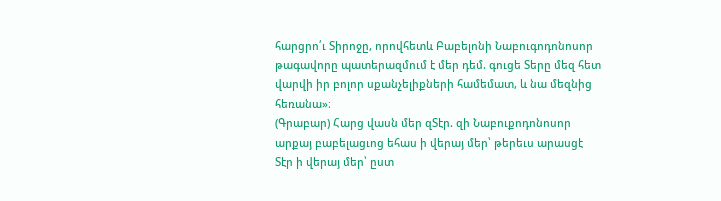հարցրո՛ւ Տիրոջը, որովհետև Բաբելոնի Նաբուգոդոնոսոր թագավորը պատերազմում է մեր դեմ. գուցե Տերը մեզ հետ վարվի իր բոլոր սքանչելիքների համեմատ, և նա մեզնից հեռանա»։
(Գրաբար) Հարց վասն մեր զՏէր. զի Նաբուքոդոնոսոր արքայ բաբելացւոց եհաս ի վերայ մեր՝ թերեւս արասցէ Տէր ի վերայ մեր՝ ըստ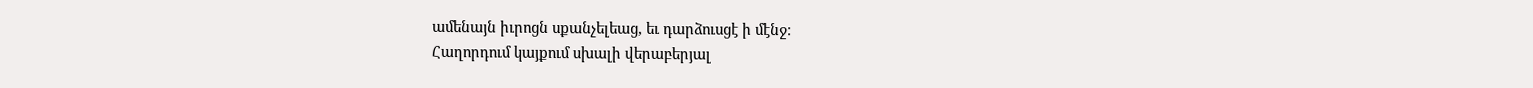ամենայն իւրոցն սքանչելեաց, եւ դարձուսցէ ի մէնջ։
Հաղորդում կայքում սխալի վերաբերյալ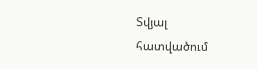Տվյալ հատվածում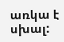առկա է սխալ: